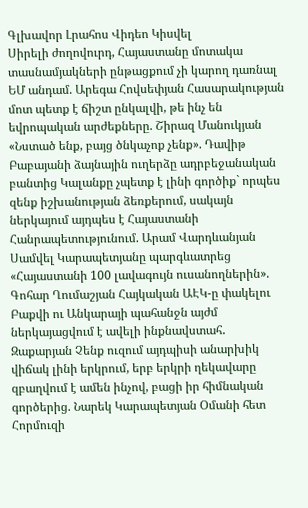Գլխավոր Լրահոս Վիդեո Կիսվել
Սիրելի ժողովուրդ, Հայաստանը մոտակա տասնամյակների ընթացքում չի կարող դառնալ ԵՄ անդամ. Արեգա Հովսեփյան Հասարակության մոտ պետք է ճիշտ ընկալվի, թե ինչ են եվրոպական արժեքները. Շիրազ Մանուկյան «Նստած ենք, բայց ծնկաչոք չենք». Դավիթ Բաբայանի ձայնային ուղերձը ադրբեջանական բանտից Կալանքը չպետք է լինի գործիք` որպես զենք իշխանության ձեռքերում, սակայն ներկայում այդպես է Հայաստանի Հանրապետությունում. Արամ Վարդևանյան Սամվել Կարապետյանը պարգևատրեց «Հայաստանի 100 լավագույն ուսանողներին». Գոհար Ղումաշյան Հայկական ԱԷԿ-ը փակելու Բաքվի ու Անկարայի պահանջն այժմ ներկայացվում է ավելի ինքնավստահ․ Զաքարյան Չենք ուզում այդպիսի անարխիկ վիճակ լինի երկրում, երբ երկրի ղեկավարը զբաղվում է ամեն ինչով, բացի իր հիմնական գործերից. Նարեկ Կարապետյան Օմանի հետ Հորմուզի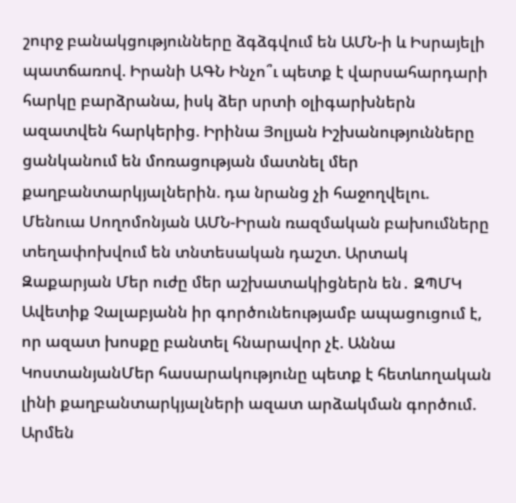շուրջ բանակցությունները ձգձգվում են ԱՄՆ-ի և Իսրայելի պատճառով. Իրանի ԱԳՆ Ինչո՞ւ պետք է վարսահարդարի հարկը բարձրանա, իսկ ձեր սրտի օլիգարխներն ազատվեն հարկերից. Իրինա Յոլյան Իշխանությունները ցանկանում են մոռացության մատնել մեր քաղբանտարկյալներին. դա նրանց չի հաջողվելու. Մենուա Սողոմոնյան ԱՄՆ-Իրան ռազմական բախումները տեղափոխվում են տնտեսական դաշտ. Արտակ Զաքարյան Մեր ուժը մեր աշխատակիցներն են․ ԶՊՄԿ
Ավետիք Չալաբյանն իր գործունեությամբ ապացուցում է, որ ազատ խոսքը բանտել հնարավոր չէ. Աննա ԿոստանյանՄեր հասարակությունը պետք է հետևողական լինի քաղբանտարկյալների ազատ արձակման գործում. Արմեն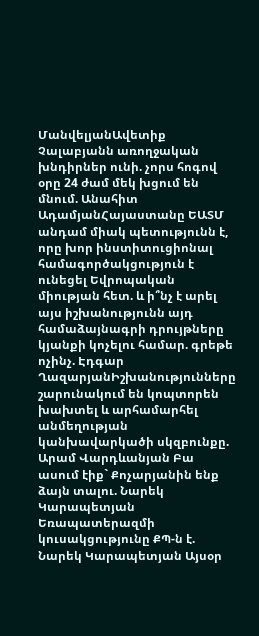ՄանվելյանԱվետիք Չալաբյանն առողջական խնդիրներ ունի. չորս հոգով օրը 24 ժամ մեկ խցում են մնում. Անահիտ ԱդամյանՀայաստանը ԵԱՏՄ անդամ միակ պետությունն է, որը խոր ինստիտուցիոնալ համագործակցություն է ունեցել Եվրոպական միության հետ. և ի՞նչ է արել այս իշխանությունն այդ համաձայնագրի դրույթները կյանքի կոչելու համար. գրեթե ոչինչ. Էդգար ՂազարյանԻշխանությունները շարունակում են կոպտորեն խախտել և արհամարհել անմեղության կանխավարկածի սկզբունքը. Արամ Վարդևանյան Բա ասում էիք` Քոչարյանին ենք ձայն տալու. Նարեկ Կարապետյան Եռապատերազմի կուսակցությունը ՔՊ-ն է. Նարեկ Կարապետյան Այսօր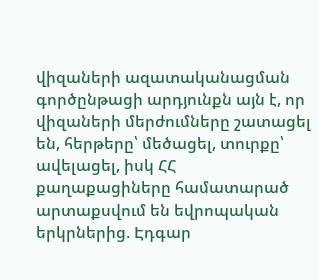վիզաների ազատականացման գործընթացի արդյունքն այն է, որ վիզաների մերժումները շատացել են, հերթերը՝ մեծացել, տուրքը՝ ավելացել, իսկ ՀՀ քաղաքացիները համատարած արտաքսվում են եվրոպական երկրներից. Էդգար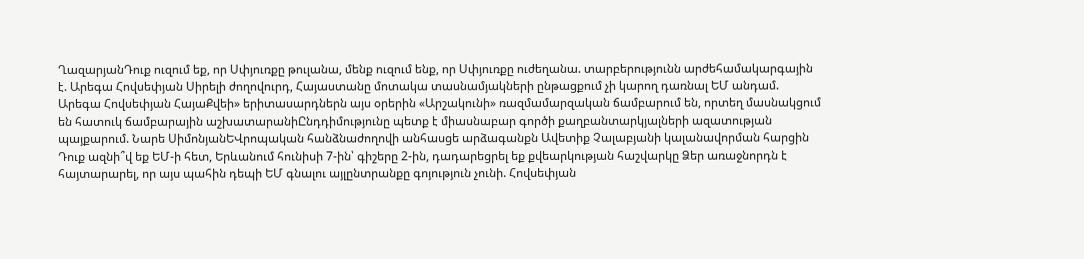ՂազարյանԴուք ուզում եք, որ Սփյուռքը թուլանա, մենք ուզում ենք, որ Սփյուռքը ուժեղանա. տարբերությունն արժեհամակարգային է. Արեգա Հովսեփյան Սիրելի ժողովուրդ, Հայաստանը մոտակա տասնամյակների ընթացքում չի կարող դառնալ ԵՄ անդամ. Արեգա Հովսեփյան ՀայաՔվեի» երիտասարդներն այս օրերին «Արշակունի» ռազմամարզական ճամբարում են, որտեղ մասնակցում են հատուկ ճամբարային աշխատարանիԸնդդիմությունը պետք է միասնաբար գործի քաղբանտարկյալների ազատության պայքարում. Նարե ՍիմոնյանԵՎրոպական հանձնաժողովի անհասցե արձագանքն Ավետիք Չալաբյանի կալանավորման հարցին Դուք ազնի՞վ եք ԵՄ-ի հետ, Երևանում հունիսի 7-ին՝ գիշերը 2-ին, դադարեցրել եք քվեարկության հաշվարկը Ձեր առաջնորդն է հայտարարել, որ այս պահին դեպի ԵՄ գնալու այլընտրանքը գոյություն չունի. Հովսեփյան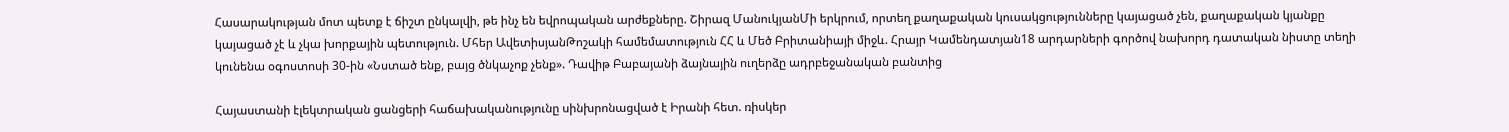Հասարակության մոտ պետք է ճիշտ ընկալվի, թե ինչ են եվրոպական արժեքները. Շիրազ ՄանուկյանՄի երկրում, որտեղ քաղաքական կուսակցությունները կայացած չեն, քաղաքական կյանքը կայացած չէ և չկա խորքային պետություն. Մհեր ԱվետիսյանԹոշակի համեմատություն ՀՀ և Մեծ Բրիտանիայի միջև. Հրայր Կամենդատյան18 արդարների գործով նախորդ դատական նիստը տեղի կունենա օգոստոսի 30-ին «Նստած ենք, բայց ծնկաչոք չենք». Դավիթ Բաբայանի ձայնային ուղերձը ադրբեջանական բանտից

Հայաստանի էլեկտրական ցանցերի հաճախականությունը սինխրոնացված է Իրանի հետ. ռիսկեր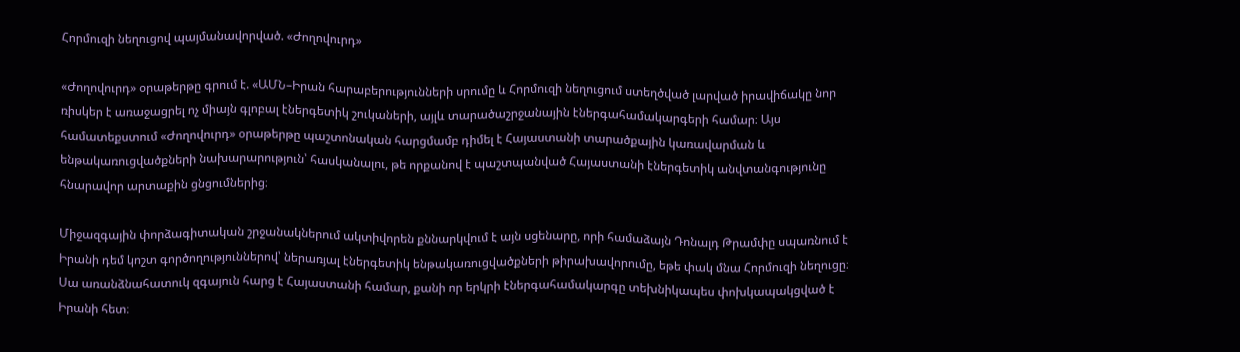Հորմուզի նեղուցով պայմանավորված. «Ժողովուրդ»

«Ժողովուրդ» օրաթերթը գրում է. «ԱՄՆ–Իրան հարաբերությունների սրումը և Հորմուզի նեղուցում ստեղծված լարված իրավիճակը նոր ռիսկեր է առաջացրել ոչ միայն գլոբալ էներգետիկ շուկաների, այլև տարածաշրջանային էներգահամակարգերի համար։ Այս համատեքստում «Ժողովուրդ» օրաթերթը պաշտոնական հարցմամբ դիմել է Հայաստանի տարածքային կառավարման և ենթակառուցվածքների նախարարություն՝ հասկանալու, թե որքանով է պաշտպանված Հայաստանի էներգետիկ անվտանգությունը հնարավոր արտաքին ցնցումներից։

Միջազգային փորձագիտական շրջանակներում ակտիվորեն քննարկվում է այն սցենարը, որի համաձայն Դոնալդ Թրամփը սպառնում է Իրանի դեմ կոշտ գործողություններով՝ ներառյալ էներգետիկ ենթակառուցվածքների թիրախավորումը, եթե փակ մնա Հորմուզի նեղուցը։ Սա առանձնահատուկ զգայուն հարց է Հայաստանի համար, քանի որ երկրի էներգահամակարգը տեխնիկապես փոխկապակցված է Իրանի հետ։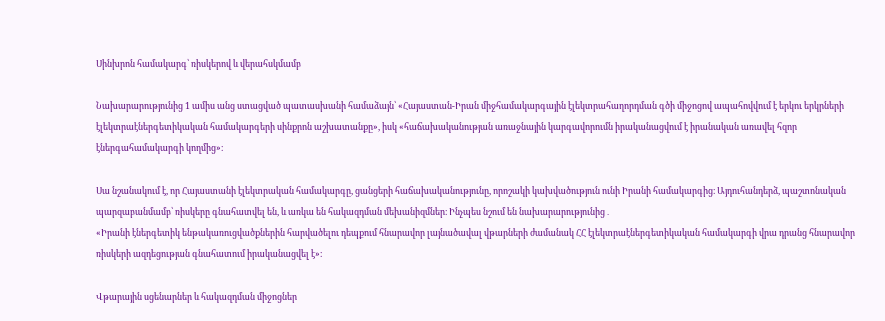Սինխրոն համակարգ՝ ռիսկերով և վերահսկմամբ

Նախարարությունից 1 ամիս անց ստացված պատասխանի համաձայն՝ «Հայաստան-Իրան միջհամակարգային էլեկտրահաղորդման գծի միջոցով ապահովվում է երկու երկրների էլեկտրաէներգետիկական համակարգերի սինքրոն աշխատանքը», իսկ «հաճախականության առաջնային կարգավորումն իրականացվում է իրանական առավել հզոր էներգահամակարգի կողմից»։

Սա նշանակում է, որ Հայաստանի էլեկտրական համակարգը, ցանցերի հաճախականությունը, որոշակի կախվածություն ունի Իրանի համակարգից։ Այդուհանդերձ, պաշտոնական պարզաբանմամբ՝ ռիսկերը գնահատվել են, և առկա են հակազդման մեխանիզմներ։ Ինչպես նշում են նախարարությունից․
«Իրանի էներգետիկ ենթակառուցվածքներին հարվածելու դեպքում հնարավոր լայնածավալ վթարների ժամանակ ՀՀ էլեկտրաէներգետիկական համակարգի վրա դրանց հնարավոր ռիսկերի ազդեցության գնահատում իրականացվել է»։

Վթարային սցենարներ և հակազդման միջոցներ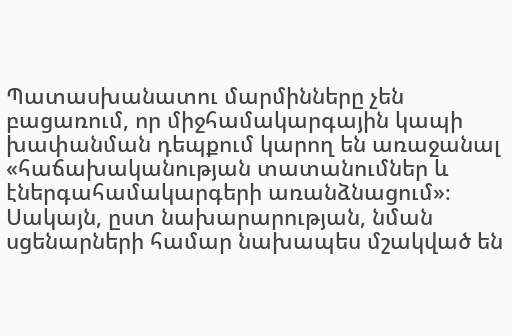Պատասխանատու մարմինները չեն բացառում, որ միջհամակարգային կապի խափանման դեպքում կարող են առաջանալ «հաճախականության տատանումներ և էներգահամակարգերի առանձնացում»։ Սակայն, ըստ նախարարության, նման սցենարների համար նախապես մշակված են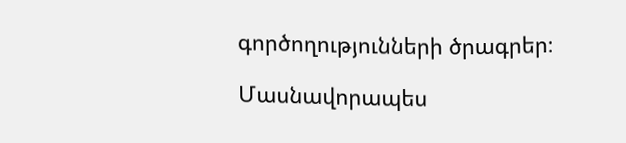գործողությունների ծրագրեր։

Մասնավորապես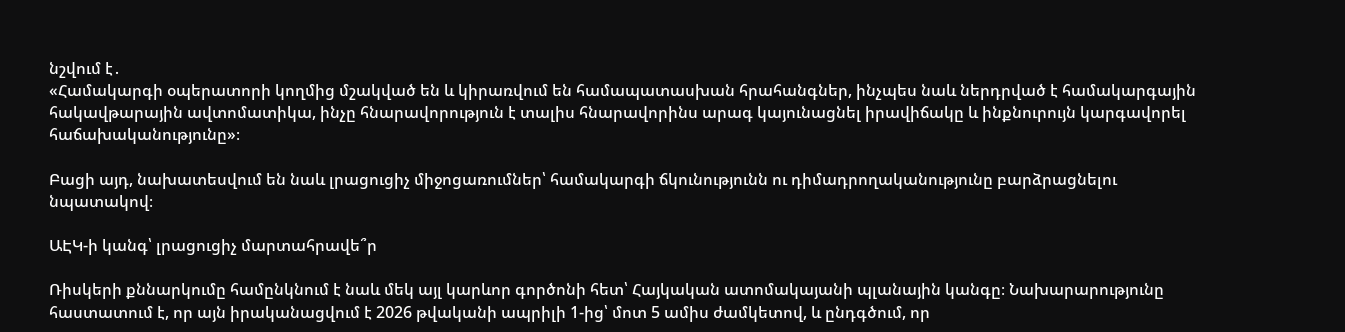նշվում է․
«Համակարգի օպերատորի կողմից մշակված են և կիրառվում են համապատասխան հրահանգներ, ինչպես նաև ներդրված է համակարգային հակավթարային ավտոմատիկա, ինչը հնարավորություն է տալիս հնարավորինս արագ կայունացնել իրավիճակը և ինքնուրույն կարգավորել հաճախականությունը»։

Բացի այդ, նախատեսվում են նաև լրացուցիչ միջոցառումներ՝ համակարգի ճկունությունն ու դիմադրողականությունը բարձրացնելու նպատակով։

ԱԷԿ-ի կանգ՝ լրացուցիչ մարտահրավե՞ր

Ռիսկերի քննարկումը համընկնում է նաև մեկ այլ կարևոր գործոնի հետ՝ Հայկական ատոմակայանի պլանային կանգը։ Նախարարությունը հաստատում է, որ այն իրականացվում է 2026 թվականի ապրիլի 1-ից՝ մոտ 5 ամիս ժամկետով, և ընդգծում, որ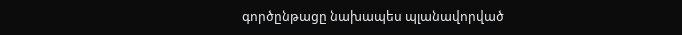գործընթացը նախապես պլանավորված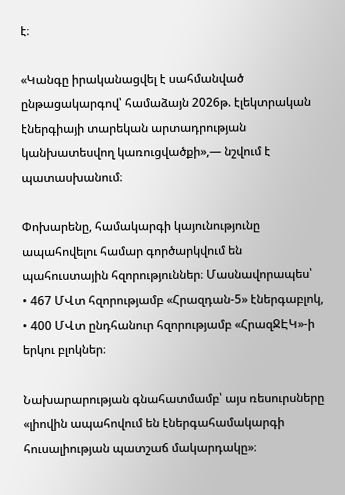է։

«Կանգը իրականացվել է սահմանված ընթացակարգով՝ համաձայն 2026թ. էլեկտրական էներգիայի տարեկան արտադրության կանխատեսվող կառուցվածքի»,— նշվում է պատասխանում։

Փոխարենը, համակարգի կայունությունը ապահովելու համար գործարկվում են պահուստային հզորություններ։ Մասնավորապես՝
• 467 ՄՎտ հզորությամբ «Հրազդան-5» էներգաբլոկ,
• 400 ՄՎտ ընդհանուր հզորությամբ «ՀրազՋԷԿ»-ի երկու բլոկներ։

Նախարարության գնահատմամբ՝ այս ռեսուրսները «լիովին ապահովում են էներգահամակարգի հուսալիության պատշաճ մակարդակը»։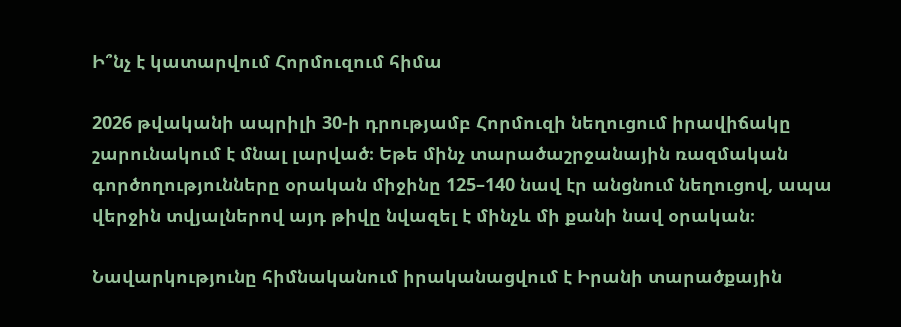Ի՞նչ է կատարվում Հորմուզում հիմա

2026 թվականի ապրիլի 30-ի դրությամբ Հորմուզի նեղուցում իրավիճակը շարունակում է մնալ լարված։ Եթե մինչ տարածաշրջանային ռազմական գործողությունները օրական միջինը 125–140 նավ էր անցնում նեղուցով, ապա վերջին տվյալներով այդ թիվը նվազել է մինչև մի քանի նավ օրական։

Նավարկությունը հիմնականում իրականացվում է Իրանի տարածքային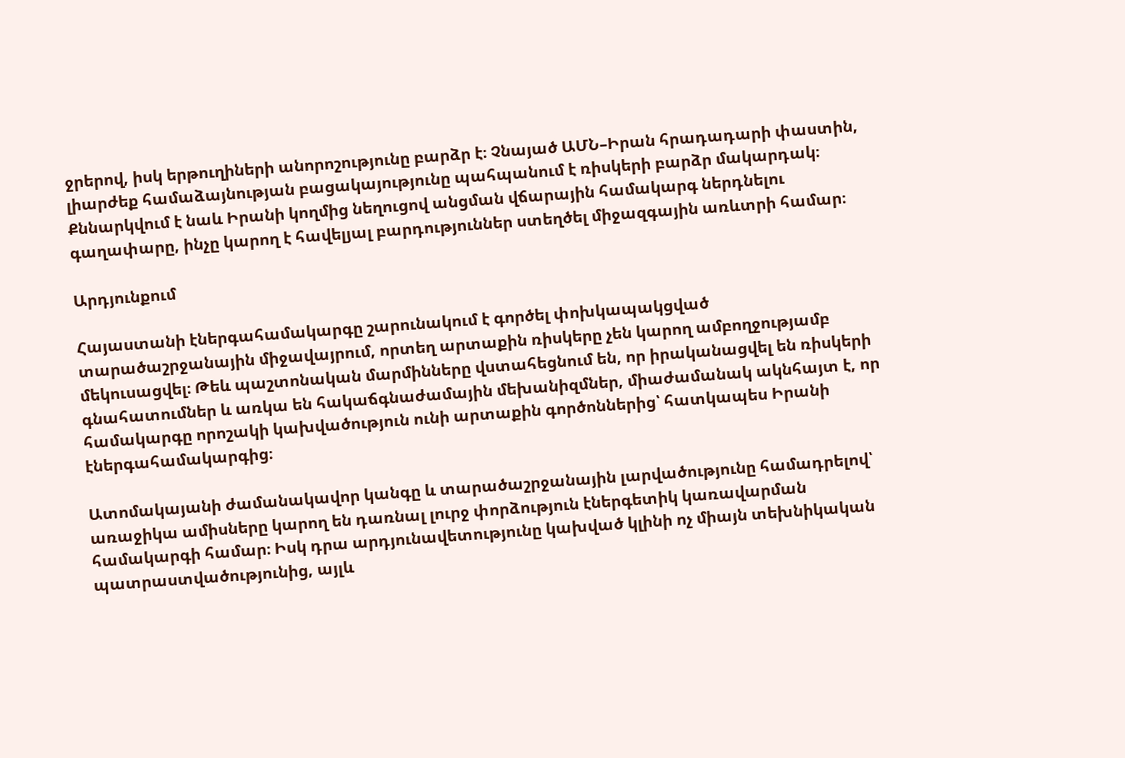ջրերով, իսկ երթուղիների անորոշությունը բարձր է։ Չնայած ԱՄՆ–Իրան հրադադարի փաստին, լիարժեք համաձայնության բացակայությունը պահպանում է ռիսկերի բարձր մակարդակ։ Քննարկվում է նաև Իրանի կողմից նեղուցով անցման վճարային համակարգ ներդնելու գաղափարը, ինչը կարող է հավելյալ բարդություններ ստեղծել միջազգային առևտրի համար։

Արդյունքում

Հայաստանի էներգահամակարգը շարունակում է գործել փոխկապակցված տարածաշրջանային միջավայրում, որտեղ արտաքին ռիսկերը չեն կարող ամբողջությամբ մեկուսացվել։ Թեև պաշտոնական մարմինները վստահեցնում են, որ իրականացվել են ռիսկերի գնահատումներ և առկա են հակաճգնաժամային մեխանիզմներ, միաժամանակ ակնհայտ է, որ համակարգը որոշակի կախվածություն ունի արտաքին գործոններից՝ հատկապես Իրանի էներգահամակարգից։

Ատոմակայանի ժամանակավոր կանգը և տարածաշրջանային լարվածությունը համադրելով՝ առաջիկա ամիսները կարող են դառնալ լուրջ փորձություն էներգետիկ կառավարման համակարգի համար։ Իսկ դրա արդյունավետությունը կախված կլինի ոչ միայն տեխնիկական պատրաստվածությունից, այլև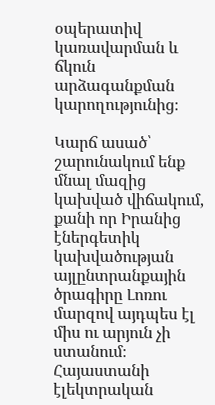օպերատիվ կառավարման և ճկուն արձագանքման կարողությունից։

Կարճ ասած՝ շարունակում ենք մնալ մազից կախված վիճակում, քանի որ Իրանից էներգետիկ կախվածության այլընտրանքային ծրագիրը Լոռու մարզով այդպես էլ միս ու արյուն չի ստանում։ Հայաստանի էլեկտրական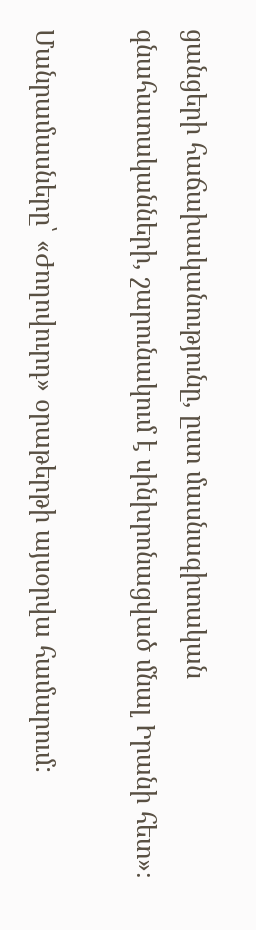ցանցերի հաճախականությունը, ըստ մասնագիտական գնահատականների, շարունակում է սինխրոնացված մնալ Իրանի հետ»։

Մանրամասները՝ «Ժողովուրդ» օրաթերթի այսօրվա համարում: